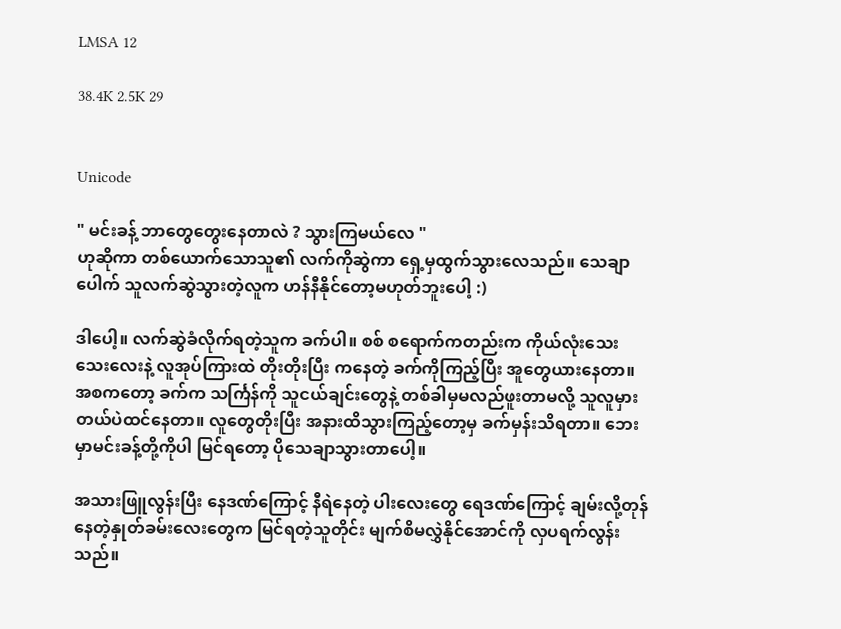LMSA 12

38.4K 2.5K 29


Unicode

" မင်းခန့် ဘာတွေတွေးနေတာလဲ ? သွားကြမယ်လေ "
ဟုဆိုကာ တစ်ယောက်သောသူ၏ လက်ကိုဆွဲကာ ရှေ့မှထွက်သွားလေသည်။ သေချာပေါက် သူလက်ဆွဲသွားတဲ့လူက ဟန်နီနိုင်တော့မဟုတ်ဘူးပေါ့ :)

ဒါပေါ့။ လက်ဆွဲခံလိုက်ရတဲ့သူက ခက်ပါ။ စစ် စရောက်ကတည်းက ကိုယ်လုံးသေးသေးလေးနဲ့ လူအုပ်ကြားထဲ တိုးတိုးပြီး ကနေတဲ့ ခက်ကိုကြည့်ပြီး အူတွေယားနေတာ။ အစကတော့ ခက်က သင်္ကြန်ကို သူငယ်ချင်းတွေနဲ့ တစ်ခါမှမလည်ဖူးတာမလို့ သူလူမှားတယ်ပဲထင်နေတာ။ လူတွေတိုးပြီး အနားထိသွားကြည့်တော့မှ ခက်မှန်းသိရတာ။ ဘေးမှာမင်းခန့်တို့ကိုပါ မြင်ရတော့ ပိုသေချာသွားတာပေါ့။

အသားဖြူလွန်းပြီး နေဒဏ်ကြောင့် နီရဲနေတဲ့ ပါးလေးတွေ ရေဒဏ်ကြောင့် ချမ်းလို့တုန်နေတဲ့နှုတ်ခမ်းလေးတွေက မြင်ရတဲ့သူတိုင်း မျက်စိမလွှဲနိုင်အောင်ကို လှပရက်လွန်းသည်။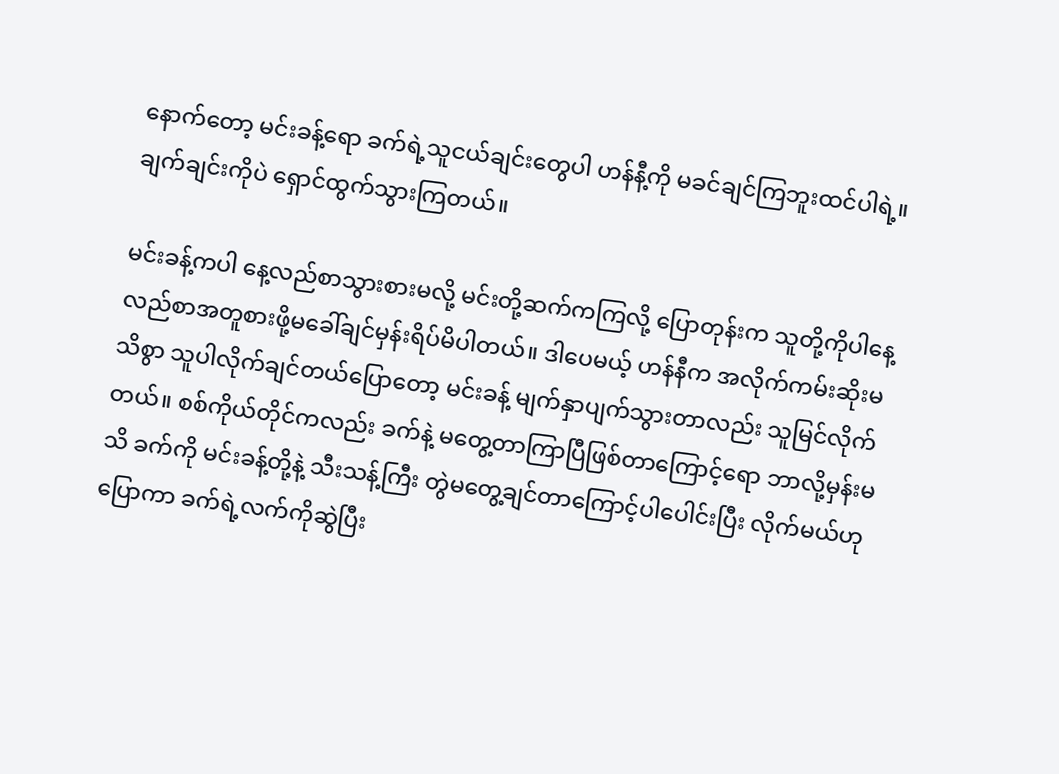နောက်တော့ မင်းခန့်ရော ခက်ရဲ့သူငယ်ချင်းတွေပါ ဟန်နီ့ကို မခင်ချင်ကြဘူးထင်ပါရဲ့။ ချက်ချင်းကိုပဲ ရှောင်ထွက်သွားကြတယ်။

မင်းခန့်ကပါ နေ့လည်စာသွားစားမလို့ မင်းတို့ဆက်ကကြလို့ ပြောတုန်းက သူတို့ကိုပါနေ့လည်စာအတူစားဖို့မခေါ်ချင်မှန်းရိပ်မိပါတယ်။ ဒါပေမယ့် ဟန်နီက အလိုက်ကမ်းဆိုးမသိစွာ သူပါလိုက်ချင်တယ်ပြောတော့ မင်းခန့် မျက်နှာပျက်သွားတာလည်း သူမြင်လိုက်တယ်။ စစ်ကိုယ်တိုင်ကလည်း ခက်နဲ့ မတွေ့တာကြာပြီဖြစ်တာကြောင့်ရော ဘာလို့မှန်းမသိ ခက်ကို မင်းခန့်တို့နဲ့ သီးသန့်ကြီး တွဲမတွေ့ချင်တာကြောင့်ပါပေါင်းပြီး လိုက်မယ်ဟုပြောကာ ခက်ရဲ့လက်ကိုဆွဲပြီး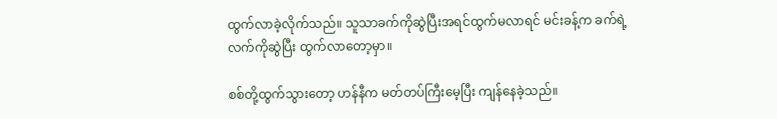ထွက်လာခဲ့လိုက်သည်။ သူသာခက်ကိုဆွဲပြီးအရင်ထွက်မလာရင် မင်းခန့်က ခက်ရဲ့လက်ကိုဆွဲပြီး ထွက်လာတော့မှာ။

စစ်တို့ထွက်သွားတော့ ဟန်နီက မတ်တပ်ကြီးမေ့ပြီး ကျန်နေခဲ့သည်။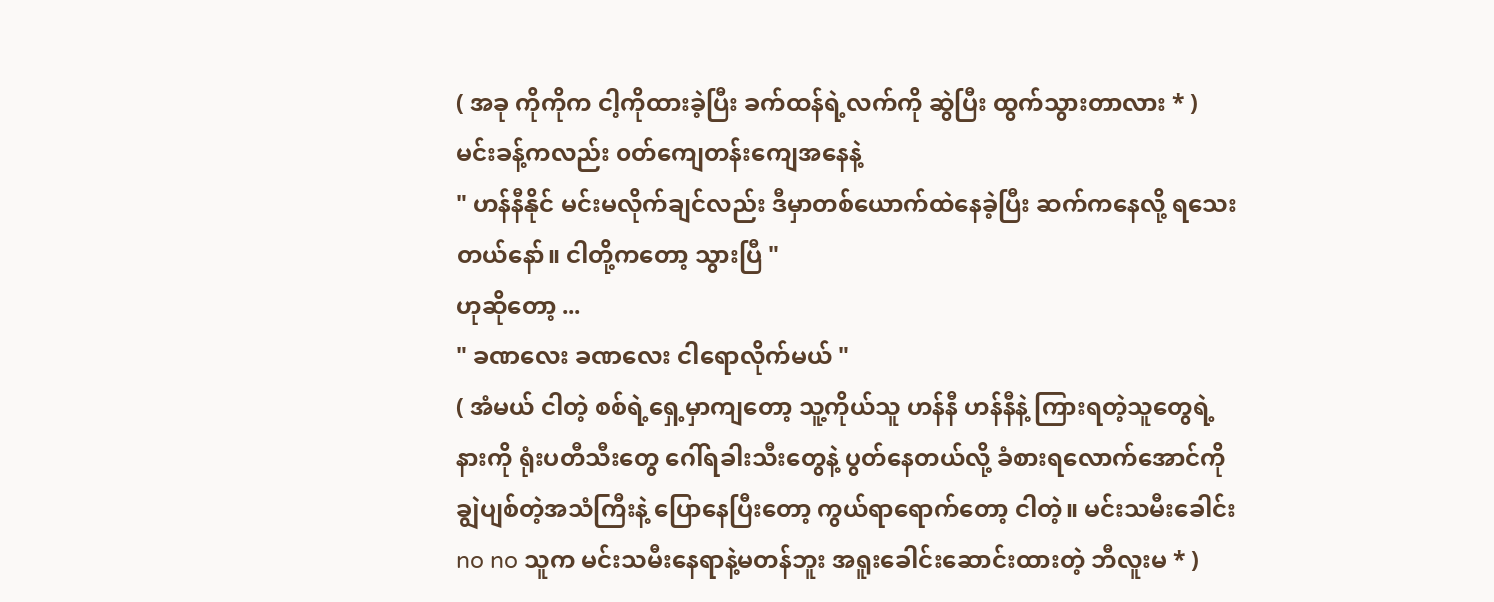( အခု ကိုကိုက ငါ့ကိုထားခဲ့ပြီး ခက်ထန်ရဲ့လက်ကို ဆွဲပြီး ထွက်သွားတာလား * )
မင်းခန့်ကလည်း ၀တ်ကျေတန်းကျေအနေနဲ့
" ဟန်နီနိုင် မင်းမလိုက်ချင်လည်း ဒီမှာတစ်ယောက်ထဲနေခဲ့ပြီး ဆက်ကနေလို့ ရသေးတယ်နော်။ ငါတို့ကတော့ သွားပြီ "
ဟုဆိုတော့ ...
" ခဏလေး ခဏလေး ငါရောလိုက်မယ် "
( အံမယ် ငါတဲ့ စစ်ရဲ့ရှေ့မှာကျတော့ သူ့ကိုယ်သူ ဟန်နီ ဟန်နီနဲ့ ကြားရတဲ့သူတွေရဲ့နားကို ရုံးပတီသီးတွေ ဂေါ်ရခါးသီးတွေနဲ့ ပွတ်နေတယ်လို့ ခံစားရလောက်အောင်ကို ချွဲပျစ်တဲ့အသံကြီးနဲ့ ပြောနေပြီးတော့ ကွယ်ရာရောက်တော့ ငါတဲ့။ မင်းသမီးခေါင်း no no သူက မင်းသမီးနေရာနဲ့မတန်ဘူး အရူးခေါင်းဆောင်းထားတဲ့ ဘီလူးမ * )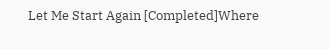Let Me Start Again [Completed]Where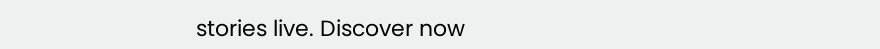stories live. Discover now